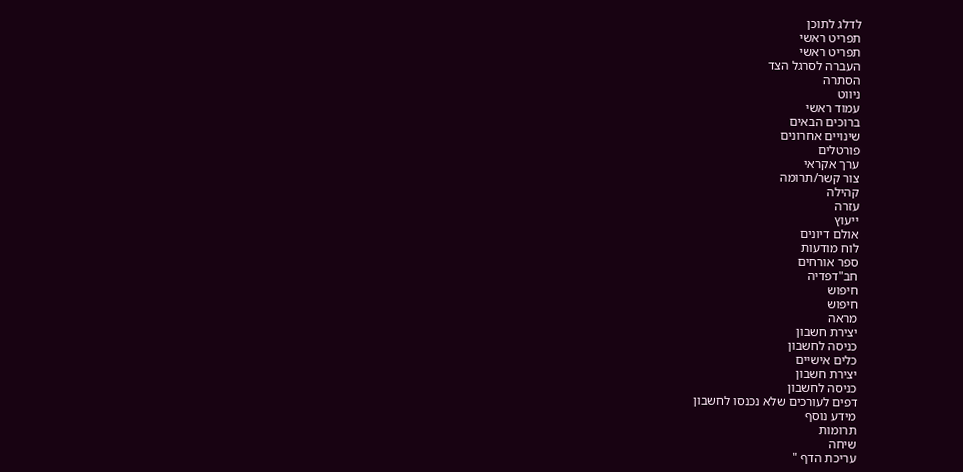לדלג לתוכן
תפריט ראשי
תפריט ראשי
העברה לסרגל הצד
הסתרה
ניווט
עמוד ראשי
ברוכים הבאים
שינויים אחרונים
פורטלים
ערך אקראי
צור קשר/תרומה
קהילה
עזרה
ייעוץ
אולם דיונים
לוח מודעות
ספר אורחים
חב"דפדיה
חיפוש
חיפוש
מראה
יצירת חשבון
כניסה לחשבון
כלים אישיים
יצירת חשבון
כניסה לחשבון
דפים לעורכים שלא נכנסו לחשבון
מידע נוסף
תרומות
שיחה
עריכת הדף "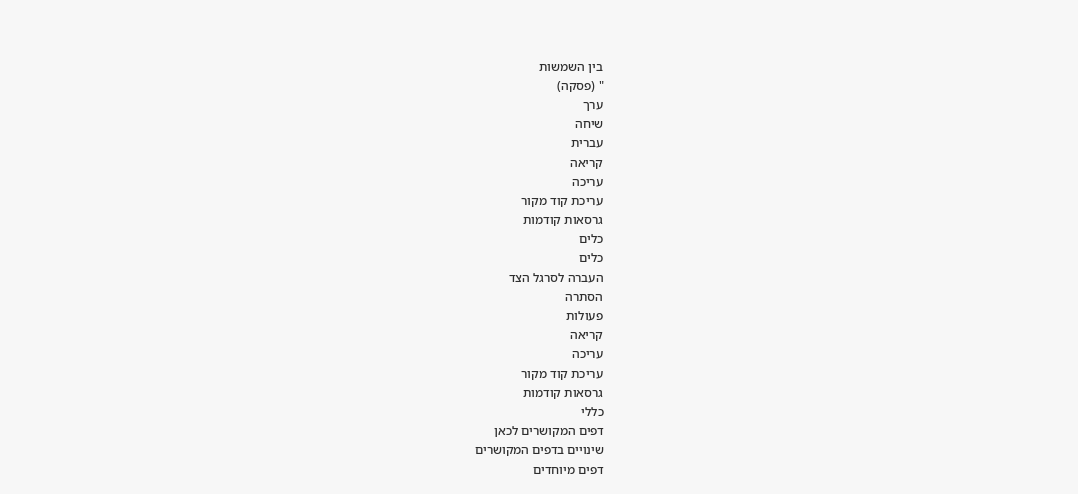בין השמשות
" (פסקה)
ערך
שיחה
עברית
קריאה
עריכה
עריכת קוד מקור
גרסאות קודמות
כלים
כלים
העברה לסרגל הצד
הסתרה
פעולות
קריאה
עריכה
עריכת קוד מקור
גרסאות קודמות
כללי
דפים המקושרים לכאן
שינויים בדפים המקושרים
דפים מיוחדים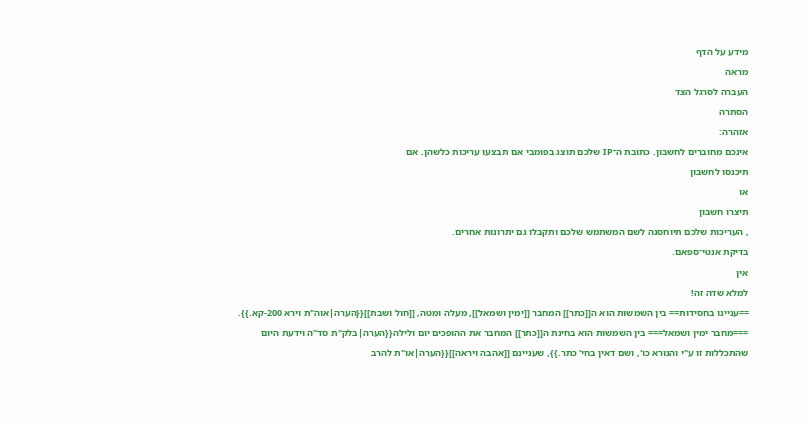מידע על הדף
מראה
העברה לסרגל הצד
הסתרה
אזהרה:
אינכם מחוברים לחשבון. כתובת ה־IP שלכם תוצג בפומבי אם תבצעו עריכות כלשהן. אם
תיכנסו לחשבון
או
תיצרו חשבון
, העריכות שלכם תיוחסנה לשם המשתמש שלכם ותקבלו גם יתרונות אחרים.
בדיקת אנטי־ספאם.
אין
למלא שדה זה!
==עניינו בחסידות== בין השמשות הוא ה[[כתר]] המחבר [[ימין ושמאל]], מעלה ומטה, [[חול ושבת]]{{הערה|אוה"ת וירא 200-קא.}}. ===מחבר ימין ושמאל=== בין השמשות הוא בחינת ה[[כתר]] המחבר את ההופכים יום ולילה{{הערה|בלק"ת סד"ה וידעת היום שהתכללות זו ע"י והנורא כו', ושם דאין בחי' כתר.}}, שעניינם [[אהבה ויראה]]{{הערה|או"ת להרב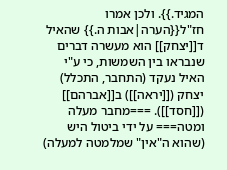המגיד.}}. ולכן אמרו חז"ל{{הערה|אבות ה.}} שהאיל ד[[יצחק]] הוא מעשרה דברים שנבראו בין השמשות, כי ע"י האיל נעקד (התחבר, התכלל) יצחק ([[יראה]]) ב[[אברהם]] ([[חסד]]). ===מחבר מעלה ומטה=== על ידי ביטול היש (שהוא ה"אין" שמלמטה למעלה)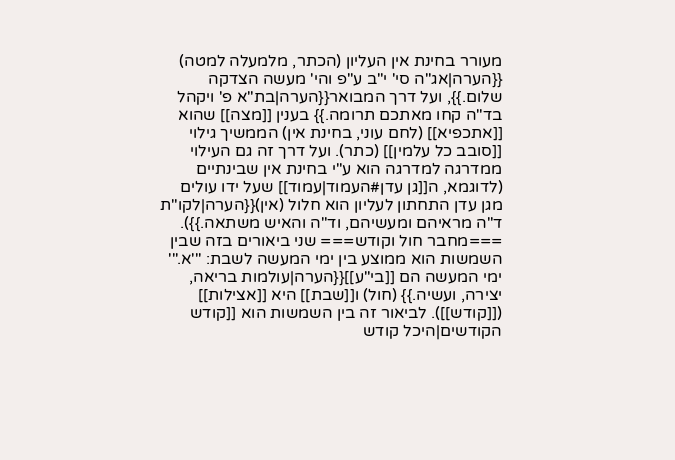מעורר בחינת אין העליון (הכתר, מלמעלה למטה) {{הערה|אג"ה סי' י"ב ע"פ והי' מעשה הצדקה שלום.}}, ועל דרך המבואר{{הערה|בת"א פ' ויקהל בד"ה קחו מאתכם תרומה.}} בענין [[מצה]] שהוא [[אתכפיא]] (לחם עוני, בחינת אין) הממשיך גילוי [[סובב כל עלמין]] (כתר). ועל דרך זה גם העילוי ממדרגה למדרגה הוא ע"י בחינת אין שבינתיים (לדוגמא, ה[[גן עדן#העמוד|עמוד]] שעל ידו עולים מגן עדן התחתון לעליון הוא חלול (אין){{הערה|לקו"ת ד"ה מראיהם ומעשיהם, וד"ה והאיש משתאה.}}). ===מחבר חול וקודש=== שני ביאורים בזה שבין השמשות הוא ממוצע בין ימי המעשה לשבת: '''א.''' ימי המעשה הם [[בי"ע]]{{הערה|עולמות בריאה, יצירה, ועשיה.}} (חול) ו[[שבת]] היא [[אצילות]] ([[קודש]]). לביאור זה בין השמשות הוא [[קודש הקודשים|היכל קודש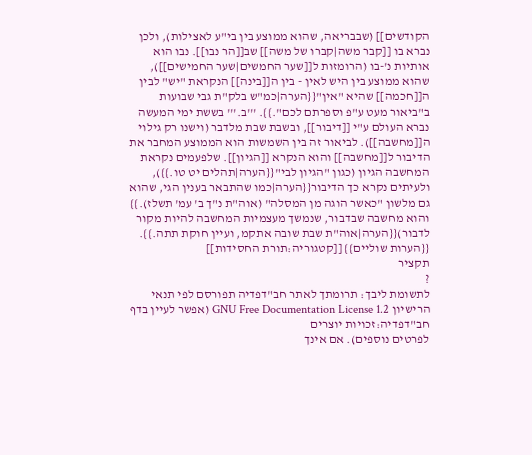הקודשים]] (שבבריאה, שהוא ממוצע בין בי"ע לאצילות), ולכן נברא בו [[קבר משה|קברו של משה]] שב[[הר נבו]]. נבו הוא אותיות נ'-בו (הרומזות ל[[שער החמשים|שער החמישים]]), שהוא ממוצע בין היש לאין - בין ה[[בינה]] הנקראת "יש" לבין ה[[חכמה]] שהיא "אין"{{הערה|כמ"ש בלק"ת גבי שבועות ב"ביאור מעט ע"פ וספרתם לכם".}}. '''ב.''' בששת ימי המעשה נברא העולם ע"י [[דיבור]], ובשבת שבת מלדבר (וישנו רק גילוי ה[[מחשבה]]). לביאור זה בין השמשות הוא הממוצע המחבר את הדיבור ל[[מחשבה]] והוא הנקרא [[הגיון]]. שלפעמים נקראת המחשבה הגיון (כגון "הגיון לבי"{{הערה|תהלים יט טו.}}), ולעיתים נקרא כך הדיבור{{הערה|כמו שהתבאר בענין הגי, שהוא גם מלשון "כאשר הוגה מן המסלה" (אוה"ת נ"ך ב' עמ' תשלז).}} והוא מחשבה שבדבור, שנמשך מעצמיות המחשבה להיות מקור לדבור){{הערה|אוה"ת שבת שובה אתקמ, ועיין חוקת תתה.}}. {{הערות שוליים}} [[קטגוריה:תורת החסידות]]
תקציר
?
לתשומת ליבך: תרומתך לאתר חב"דפדיה תפורסם לפי תנאי הרישיון GNU Free Documentation License 1.2 (אפשר לעיין בדף
חב"דפדיה:זכויות יוצרים
לפרטים נוספים). אם אינך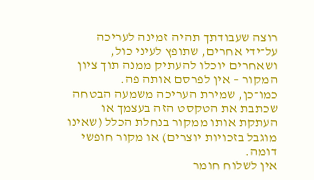רוצה שעבודתך תהיה זמינה לעריכה על־ידי אחרים, שתופץ לעיני כול, ושאחרים יוכלו להעתיק ממנה תוך ציון המקור – אין לפרסם אותה פה.
כמו־כן, שמירת העריכה משמעה הבטחה שכתבת את הטקסט הזה בעצמך או העתקת אותו ממקור בנחלת הכלל (שאינו מוגבל בזכויות יוצרים) או מקור חופשי דומה.
אין לשלוח חומר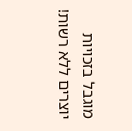מוגבל בזכויות יוצרים ללא רשות!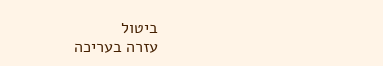ביטול
עזרה בעריכה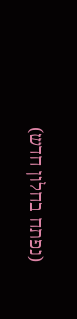(נפתח בחלון חדש)